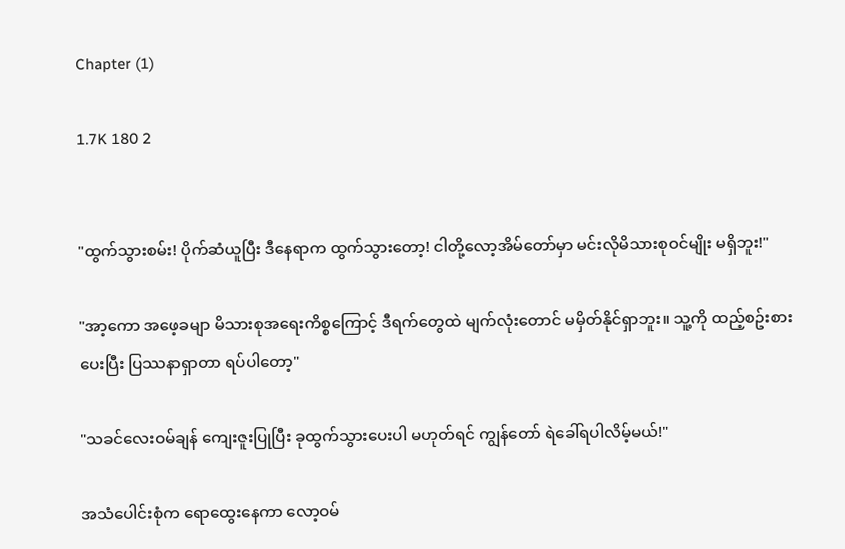Chapter (1)

1.7K 180 2


"ထွက်သွားစမ်း! ပိုက်ဆံယူပြီး ဒီနေရာက ထွက်သွားတော့! ငါတို့လော့အိမ်တော်မှာ မင်းလိုမိသားစုဝင်မျိုး မရှိဘူး!"

"အာ့ကော အဖေ့ခမျာ မိသားစုအရေးကိစ္စကြောင့် ဒီရက်တွေထဲ မျက်လုံးတောင် မမှိတ်နိုင်ရှာဘူး။ သူ့ကို ထည့်စဥ်းစားပေးပြီး ပြဿနာရှာတာ ရပ်ပါတော့"

"သခင်လေးဝမ်ချန် ကျေးဇူးပြုပြီး ခုထွက်သွားပေးပါ မဟုတ်ရင် ကျွန်တော် ရဲခေါ်ရပါလိမ့်မယ်!"

အသံပေါင်းစုံက ရောထွေးနေကာ လော့ဝမ်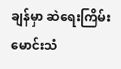ချန်မှာ ဆဲရေးကြိမ်းမောင်းသံ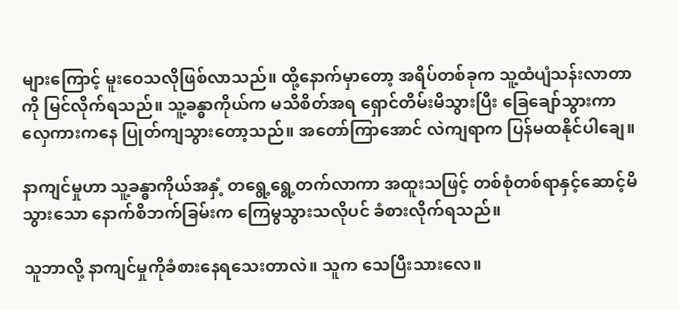များကြောင့် မူးဝေသလိုဖြစ်လာသည်။ ထို့နောက်မှာတော့ အရိပ်တစ်ခုက သူ့ထံပျံသန်းလာတာကို မြင်လိုက်ရသည်။ သူ့ခန္ဓာကိုယ်က မသိစိတ်အရ ရှောင်တိမ်းမိသွားပြီး ခြေချော်သွားကာ လှေကားကနေ ပြုတ်ကျသွားတော့သည်။ အတော်ကြာအောင် လဲကျရာက ပြန်မထနိုင်ပါချေ။

နာကျင်မှုဟာ သူ့ခန္ဓာကိုယ်အနှံ့ တရွေ့ရွေ့တက်လာကာ အထူးသဖြင့် တစ်စုံတစ်ရာနှင့်ဆောင့်မိသွားသော နောက်စိဘက်ခြမ်းက ကြေမွသွားသလိုပင် ခံစားလိုက်ရသည်။

သူဘာလို့ နာကျင်မှုကိုခံစားနေရသေးတာလဲ။ သူက သေပြီးသားလေ။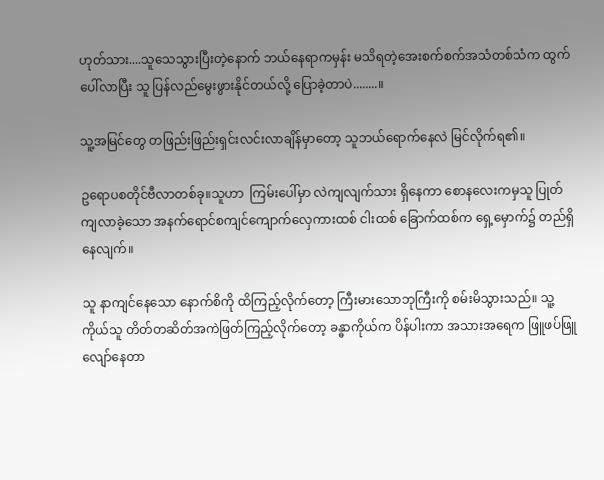ဟုတ်သား....သူသေသွားပြီးတဲ့နောက် ဘယ်နေရာကမှန်း မသိရတဲ့အေးစက်စက်အသံတစ်သံက ထွက်ပေါ်လာပြီး သူ ပြန်လည်မွေးဖွားနိုင်တယ်လို့ ပြောခဲ့တာပဲ........။

သူ့အမြင်တွေ တဖြည်းဖြည်းရှင်းလင်းလာချိန်မှာတော့ သူဘယ်ရောက်နေလဲ မြင်လိုက်ရ၏။

ဥရောပစတိုင်ဗီလာတစ်ခု။သူဟာ  ကြမ်းပေါ်မှာ လဲကျလျက်သား ရှိနေကာ စောနလေးကမှသူ ပြုတ်ကျလာခဲ့သော အနက်ရောင်စကျင်ကျောက်လှေကားထစ် ငါးထစ် ခြောက်ထစ်က ရှေ့မှောက်၌ တည်ရှိနေလျက်။

သူ နာကျင်နေသော နောက်စိကို ထိကြည့်လိုက်တော့ ကြီးမားသောဘုကြီးကို စမ်းမိသွားသည်။ သူ့ကိုယ်သူ တိတ်တဆိတ်အကဲဖြတ်ကြည့်လိုက်တော့ ခန္ဓာကိုယ်က ပိန်ပါးကာ အသားအရေက ဖြူဖပ်ဖြူလျော်နေတာ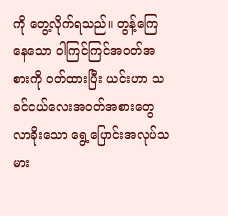ကို တွေ့လိုက်ရသည်။ တွန့်ကြေနေသော ဝါကြင်ကြင်အဝတ်အစားကို ဝတ်ထားပြီး ယင်းဟာ သခင်ငယ်လေးအဝတ်အစားတွေ လာခိုးသော ရွေ့ပြောင်းအလုပ်သမား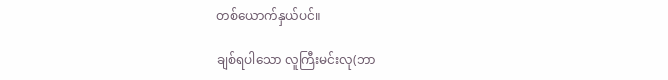တစ်ယောက်နှယ်ပင်။

ချစ်ရပါသော လူကြီးမင်းလု(ဘာ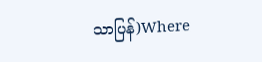သာပြန်)Where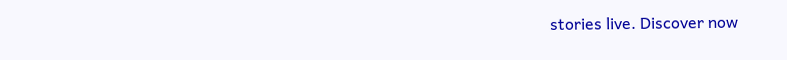stories live. Discover now